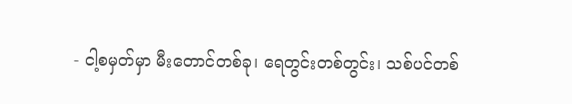- ငါ့စမှတ်မှာ မီးတောင်တစ်ခု၊ ရေတွင်းတစ်တွင်း၊ သစ်ပင်တစ်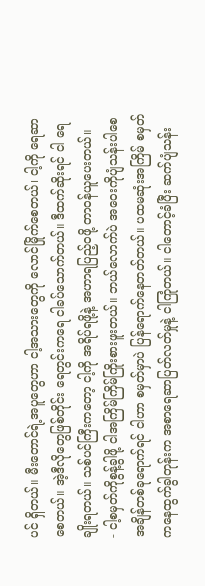ပင် ရှိတယ်။ မီးတောင်ရဲ့အပူတွေဟာ ငါ့အသားတွေကို လောင်မြိုက်စေတယ်၊ ငါ့ကို ရေဆာစေတယ်။ အဲ့ဒီလိုတွေဖြစ်တိုင်း ရေတွင်းကရေ ငါခပ်သောက်တယ်။ ဒီထက်ဆိုးရင် ငါ ရေချိုးရတယ်။ သစ်ပင်ကြီးကတော့ ငါ့ကို အရိပ်ရဖို့နဲ့ အဟာရပြည့်ဝဖို့ တာဝန်ယူပေးတယ်။
- ငါ့စမှတ်ကိုစွန့်ခွါဖို့ ငါအကြိမ်ကြိမ်ကြိုးစားဖူးတယ်။ ဘယ်လောက်ပဲ အဝေးကိုပျံသန်းပါစေ အချိန်တစ်ခုရောက်ရင် ငါဟာ စမှတ်မှာပဲ ပြန်ရောက်နေတတ်တယ်။ ပထမဆုံးအကြိမ် စမှတ်ကနေထွက်ခွါတုန်းက အစာရေဆာပြတ်လတ်မှုနဲ့ ငါကြုံတယ်။ ငါတောင့်ခံပြီး ဆက်ပျံသန်း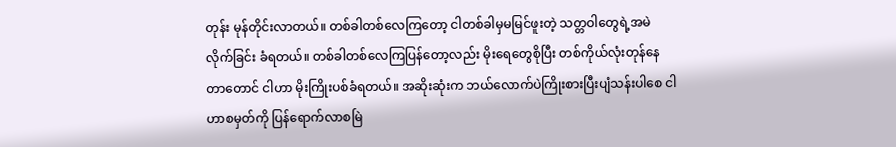တုန်း မုန်တိုင်းလာတယ်။ တစ်ခါတစ်လေကြတော့ ငါတစ်ခါမှမမြင်ဖူးတဲ့ သတ္တဝါတွေရဲ့အမဲလိုက်ခြင်း ခံရတယ်။ တစ်ခါတစ်လေကြပြန်တော့လည်း မိုးရေတွေစိုပြီး တစ်ကိုယ်လုံးတုန်နေတာတောင် ငါဟာ မိုးကြိုးပစ်ခံရတယ်။ အဆိုးဆုံးက ဘယ်လောက်ပဲကြိုးစားပြီးပျံသန်းပါစေ ငါဟာစမှတ်ကို ပြန်ရောက်လာစမြဲ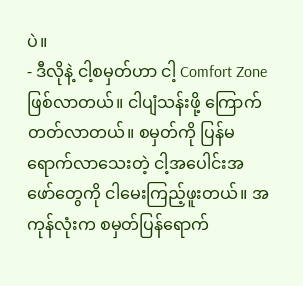ပဲ။
- ဒီလိုနဲ့ ငါ့စမှတ်ဟာ ငါ့ Comfort Zone ဖြစ်လာတယ်။ ငါပျံသန်းဖို့ ကြောက်တတ်လာတယ်။ စမှတ်ကို ပြန်မရောက်လာသေးတဲ့ ငါ့အပေါင်းအဖော်တွေကို ငါမေးကြည့်ဖူးတယ်။ အကုန်လုံးက စမှတ်ပြန်ရောက်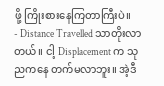ဖို့ ကြိုးစားနေကြတာကြီးပဲ။
- Distance Travelled သာတိုးလာတယ်။ ငါ့ Displacement က သုညကနေ တက်မလာဘူး။ အဲ့ဒီ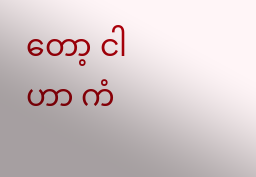တော့ ငါဟာ ကံ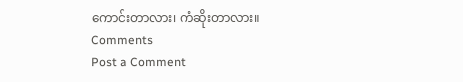ကောင်းတာလား၊ ကံဆိုးတာလား။
Comments
Post a Comment